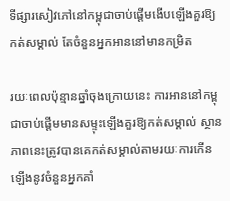ទីផ្សារសៀវភៅនៅកម្ពុជាចាប់ផ្តើមងើបឡើងគួរឱ្យកត់សម្គាល់ តែចំនួនអ្នកអាននៅមានកម្រិត

រយៈពេលប៉ុន្មានឆ្នាំចុងក្រោយនេះ ការអាននៅកម្ពុជាចាប់ផ្តើមមានសម្ទុះឡើងគួរឱ្យកត់សម្គាល់ ស្ថានភាពនេះត្រូវបានគេកត់សម្គាល់តាមរយៈការកើនឡើងនូវចំនួនអ្នកគាំ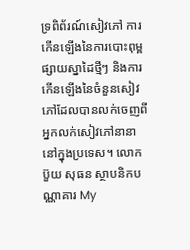ទ្រពិព័រណ៍សៀវភៅ ការកើនឡើងនៃការបោះពុម្ពផ្សាយស្នាដៃថ្មីៗ និងការកើនឡើងនៃចំនួនសៀវភៅដែលបានលក់ចេញពីអ្នកលក់សៀវភៅនានានៅក្នុងប្រទេស។ លោក ប៊ួយ សុធន ស្ថាបនិកបណ្ណាគារ My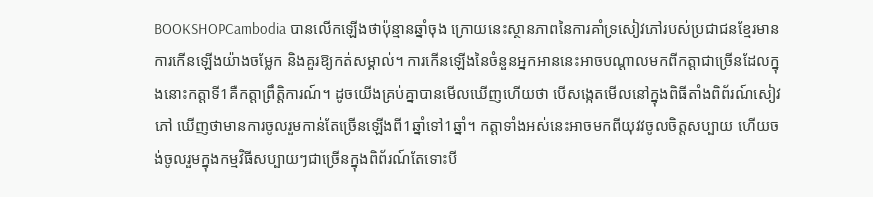BOOKSHOPCambodia បានលើកឡើងថាប៉ុន្មានឆ្នាំចុង ក្រោយនេះស្ថានភាពនៃការគាំទ្រសៀវភៅរបស់ប្រជាជនខ្មែរមានការកើនឡើងយ៉ាងចម្លែក និងគួរឱ្យកត់សម្គាល់។ ការកើនឡើងនៃចំនួនអ្នកអាននេះអាចបណ្ដាលមកពីកត្តាជាច្រើនដែលក្នុងនោះកត្តាទី1គឺកត្តាព្រឹត្តិការណ៍។ ដូចយើងគ្រប់គ្នាបានមើលឃើញហើយថា បើសង្កេតមើលនៅក្នុងពិធីតាំងពិព័រណ៍សៀវភៅ ឃើញថាមានការចូលរួមកាន់តែច្រើនឡើងពី1ឆ្នាំទៅ1ឆ្នាំ។ កត្តាទាំងអស់នេះអាចមកពីយុវវចូលចិត្តសប្បាយ ហើយចង់ចូលរួមក្នុងកម្មវិធីសប្បាយៗជាច្រើនក្នុងពិព័រណ៍តែទោះបី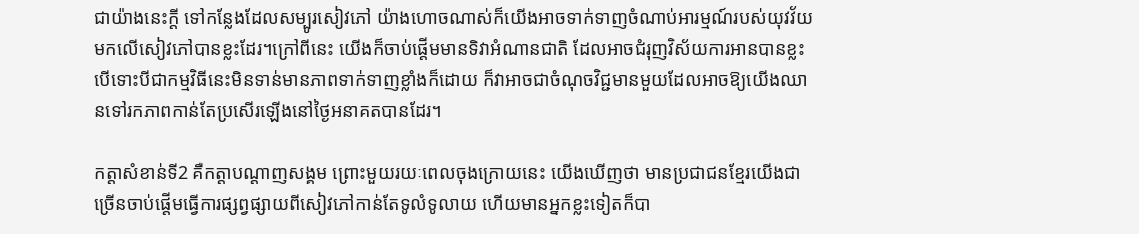ជាយ៉ាងនេះក្តី ទៅកន្លែងដែលសម្បូរសៀវភៅ យ៉ាងហោចណាស់ក៏យើងអាចទាក់ទាញចំណាប់អារម្មណ៍របស់យុវវ័យមកលើសៀវភៅបានខ្លះដែរ។ក្រៅពីនេះ យើងក៏ចាប់ផ្តើមមានទិវាអំណានជាតិ ដែលអាចជំរុញវិស័យការអានបានខ្លះ បើទោះបីជាកម្មវិធីនេះមិនទាន់មានភាពទាក់ទាញខ្លាំងក៏ដោយ ក៏វាអាចជាចំណុចវិជ្ជមានមួយដែលអាចឱ្យយើងឈានទៅរកភាពកាន់តែប្រសើរឡើងនៅថ្ងៃអនាគតបានដែរ។

កត្តាសំខាន់ទី2 គឺកត្តាបណ្ដាញសង្គម ព្រោះមួយរយៈពេលចុងក្រោយនេះ យើងឃើញថា មានប្រជាជនខ្មែរយើងជាច្រើនចាប់ផ្តើមធ្វើការផ្សព្វផ្សាយពីសៀវភៅកាន់តែទូលំទូលាយ ហើយមានអ្នកខ្លះទៀតក៏បា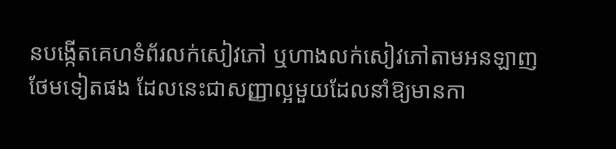នបង្កើតគេហទំព័រលក់សៀវភៅ ឬហាងលក់សៀវភៅតាមអនឡាញថែមទៀតផង ដែលនេះជាសញ្ញាល្អមួយដែលនាំឱ្យមានកា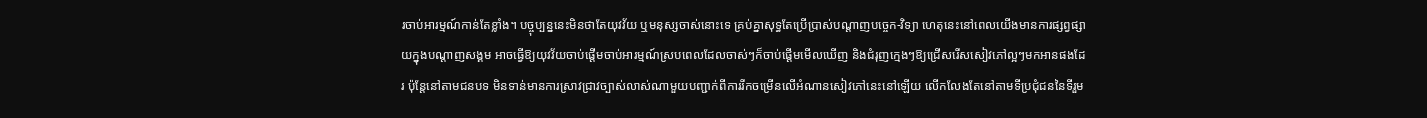រចាប់អារម្មណ៍កាន់តែខ្លាំង។ បច្ចុប្បន្ននេះមិនថាតែយុវវ័យ ឬមនុស្សចាស់នោះទេ គ្រប់គ្នាសុទ្ធតែប្រើប្រាស់បណ្តាញបច្ចេក-វិទ្យា ហេតុនេះនៅពេលយើងមានការផ្សព្វផ្សាយក្នុងបណ្តាញសង្គម អាចធ្វើឱ្យយុវវ័យចាប់ផ្តើមចាប់អារម្មណ៍ស្របពេលដែលចាស់ៗក៏ចាប់ផ្តើមមើលឃើញ និងជំរុញក្មេងៗឱ្យជ្រើសរើសសៀវភៅល្អៗមកអានផងដែរ ប៉ុន្តែនៅតាមជនបទ មិនទាន់មានការស្រាវជ្រាវច្បាស់លាស់ណាមួយបញ្ជាក់ពីការរីកចម្រើនលើអំណានសៀវភៅនេះនៅឡើយ លើកលែងតែនៅតាមទីប្រជុំជននៃទីរួម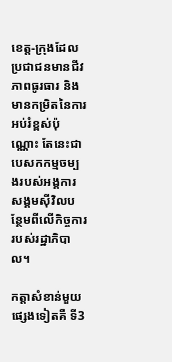ខេត្ត-ក្រុងដែលប្រជាជនមានជីវភាពធូរធារ និងមានកម្រិតនៃការអប់រំខ្ពស់ប៉ុណ្ណោះ តែនេះជាបេសកកម្មចម្បងរបស់អង្គការសង្គមស៊ីវិលបន្ថែមពីលើកិច្ចការរបស់រដ្ឋាភិបាល។

កត្តាសំខាន់មួយផ្សេងទៀតគឺ ទី3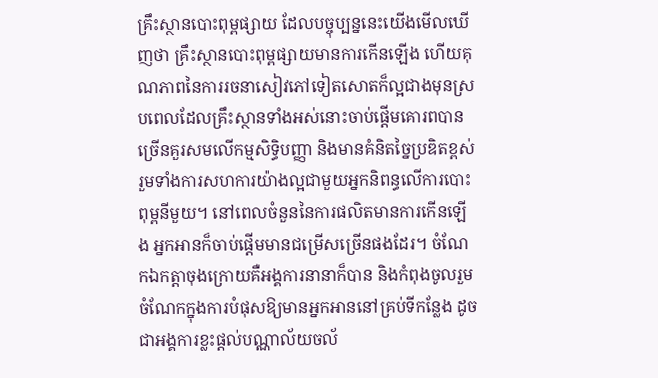គ្រឹះស្ថានបោះពុម្ពផ្សាយ ដែលបច្ចុប្បន្ននេះយើងមើលឃើញថា គ្រឹះស្ថានបោះពុម្ពផ្សាយមានការកើនឡើង ហើយគុណភាពនៃការរចនាសៀវភៅទៀតសោតក៏ល្អជាងមុនស្របពេលដែលគ្រឹះស្ថានទាំងអស់នោះចាប់ផ្តើមគោរពបានច្រើនគួរសមលើកម្មសិទ្ធិបញ្ញា និងមានគំនិតច្នៃប្រឌិតខ្ពស់ រួមទាំងការសហការយ៉ាងល្អជាមួយអ្នកនិពន្ធលើការបោះពុម្ពនីមួយ។ នៅពេលចំនួននៃការផលិតមានការកើនឡើង អ្នកអានក៏ចាប់ផ្តើមមានជម្រើសច្រើនផងដែរ។ ចំណែកឯកត្តាចុងក្រោយគឺអង្គការនានាក៏បាន និងកំពុងចូលរួមចំណែកក្នុងការបំផុសឱ្យមានអ្នកអាននៅគ្រប់ទីកន្លែង ដូចជាអង្គការខ្លះផ្តល់បណ្ណាល័យចល័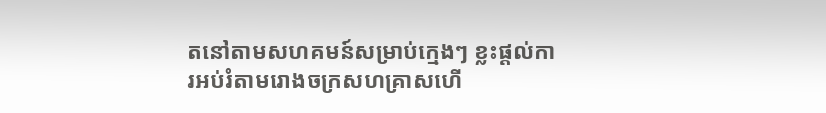តនៅតាមសហគមន៍សម្រាប់ក្មេងៗ ខ្លះផ្តល់ការអប់រំតាមរោងចក្រសហគ្រាសហើ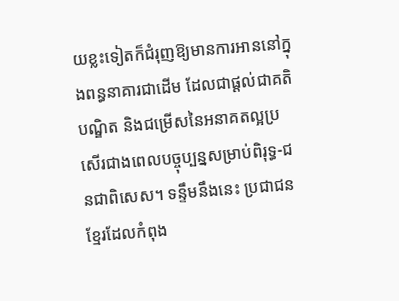យខ្លះទៀតក៏ជំរុញឱ្យមានការអាននៅក្នុងពន្ធនាគារជាដើម ដែលជាផ្តល់ជាគតិបណ្ឌិត និងជម្រើសនៃអនាគតល្អប្រសើរជាងពេលបច្ចុប្បន្នសម្រាប់ពិរុទ្ធ-ជនជាពិសេស។ ទន្ទឹមនឹងនេះ ប្រជាជនខ្មែរដែលកំពុង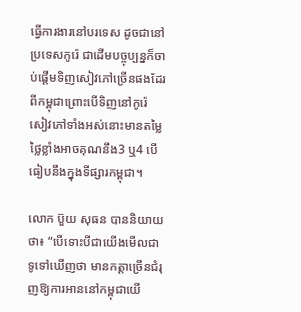ធ្វើការងារនៅបរទេស ដូចជានៅប្រទេសកូរ៉េ ជាដើមបច្ចុប្បន្នក៏ចាប់ផ្តើមទិញសៀវភៅច្រើនផងដែរពីកម្ពុជាព្រោះបើទិញនៅកូរ៉េ សៀវភៅទាំងអស់នោះមានតម្លៃថ្លៃខ្លាំងអាចគុណនឹង3 ឬ4 បើធៀបនឹងក្នុងទីផ្សារកម្ពុជា។

លោក ប៊ួយ សុធន បាននិយាយថា៖ “បើទោះបីជាយើងមើលជាទូទៅឃើញថា មានកត្តាច្រើនជំរុញឱ្យការអាននៅកម្ពុជាយើ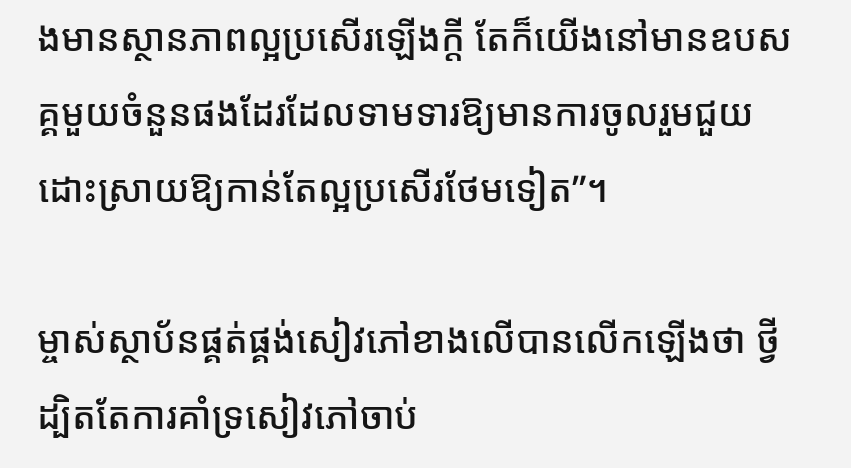ងមានស្ថានភាពល្អប្រសើរឡើងក្តី តែក៏យើងនៅមានឧបសគ្គមួយចំនួនផងដែរដែលទាមទារឱ្យមានការចូលរួមជួយដោះស្រាយឱ្យកាន់តែល្អប្រសើរថែមទៀត”។

ម្ចាស់ស្ថាប័នផ្គត់ផ្គង់សៀវភៅខាងលើបានលើកឡើងថា ថ្វីដ្បិតតែការគាំទ្រសៀវភៅចាប់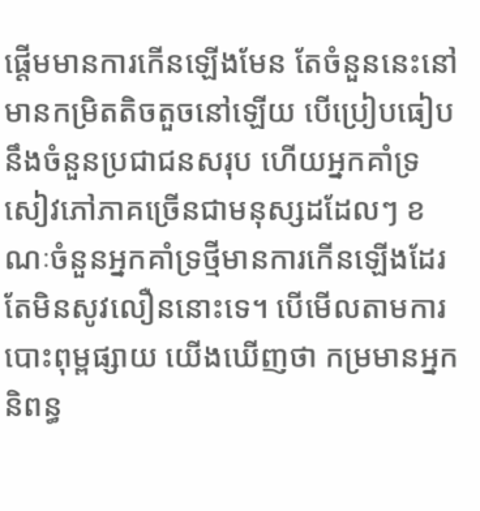ផ្តើមមានការកើនឡើងមែន តែចំនួននេះនៅមានកម្រិតតិចតួចនៅឡើយ បើប្រៀបធៀបនឹងចំនួនប្រជាជនសរុប ហើយអ្នកគាំទ្រសៀវភៅភាគច្រើនជាមនុស្សដដែលៗ ខណៈចំនួនអ្នកគាំទ្រថ្មីមានការកើនឡើងដែរ តែមិនសូវលឿននោះទេ។ បើមើលតាមការបោះពុម្ពផ្សាយ យើងឃើញថា កម្រមានអ្នកនិពន្ធ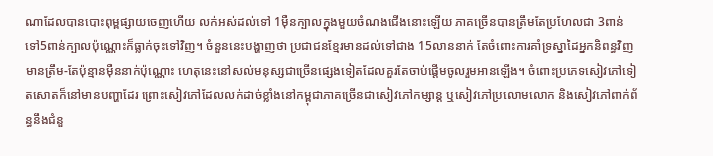ណាដែលបានបោះពុម្ពផ្សាយចេញហើយ លក់អស់ដល់ទៅ 1ម៉ឺនក្បាលក្នុងមួយចំណងជើងនោះឡើយ ភាគច្រើនបានត្រឹមតែប្រហែលជា 3ពាន់ ទៅ5ពាន់ក្បាលប៉ុណ្ណោះក៏ធ្លាក់ចុះទៅវិញ។ ចំនួននេះបង្ហាញថា ប្រជាជនខ្មែរមានដល់ទៅជាង 15លាននាក់ តែចំពោះការគាំទ្រស្នាដៃអ្នកនិពន្ធវិញ មានត្រឹម-តែប៉ុន្មានម៉ឺននាក់ប៉ុណ្ណោះ ហេតុនេះនៅសល់មនុស្សជាច្រើនផ្សេងទៀតដែលគួរតែចាប់ផ្តើមចូលរួមអានឡើង។ ចំពោះប្រភេទសៀវភៅទៀតសោតក៏នៅមានបញ្ហាដែរ ព្រោះសៀវភៅដែលលក់ដាច់ខ្លាំងនៅកម្ពុជាភាគច្រើនជាសៀវភៅកម្សាន្ត ឬសៀវភៅប្រលោមលោក និងសៀវភៅពាក់ព័ន្ធនឹងជំនួ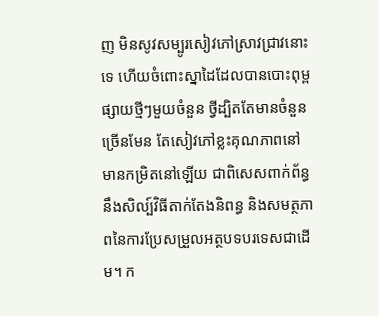ញ មិនសូវសម្បូរសៀវភៅស្រាវជ្រាវនោះទេ ហើយចំពោះស្នាដៃដែលបានបោះពុម្ពផ្សាយថ្មីៗមួយចំនួន ថ្វីដ្បិតតែមានចំនួនច្រើនមែន តែសៀវភៅខ្លះគុណភាពនៅមានកម្រិតនៅឡើយ ជាពិសេសពាក់ព័ន្ធនឹងសិល្ប៍វិធីតាក់តែងនិពន្ធ និងសមត្ថភាពនៃការប្រែសម្រួលអត្ថបទបរទេសជាដើម។ ក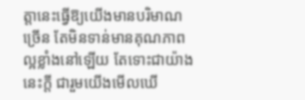ត្តានេះធ្វើឱ្យយើងមានបរិមាណច្រើន តែមិនទាន់មានគុណភាពល្អខ្លាំងនៅឡើយ តែទោះជាយ៉ាងនេះក្តី ជារួមយើងមើលឃើ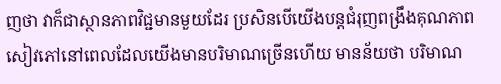ញថា វាក៏ជាស្ថានភាពវិជ្ជមានមួយដែរ ប្រសិនបើយើងបន្តជំរុញពង្រឹងគុណភាពសៀវភៅនៅពេលដែលយើងមានបរិមាណច្រើនហើយ មានន័យថា បរិមាណ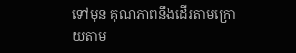ទៅមុន គុណភាពនឹងដើរតាមក្រោយតាម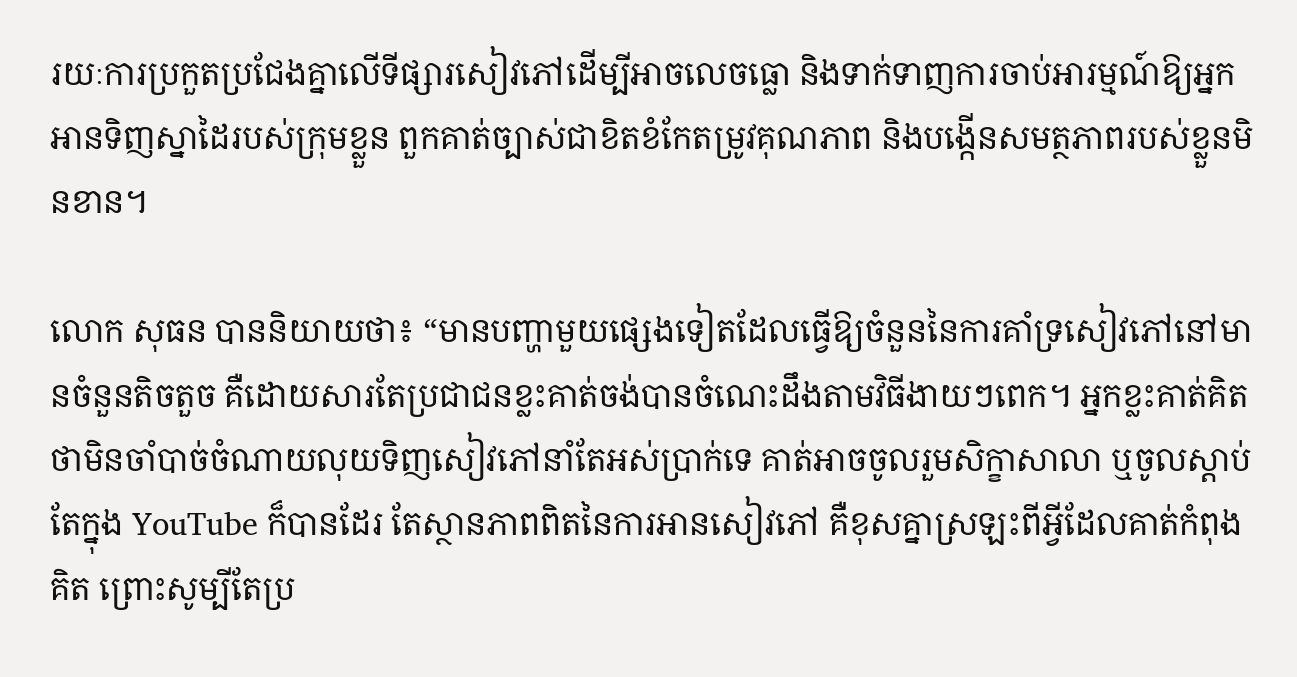រយៈការប្រកួតប្រជែងគ្នាលើទីផ្សារសៀវភៅដើម្បីអាចលេចធ្លោ និងទាក់ទាញការចាប់អារម្មណ៍ឱ្យអ្នកអានទិញស្នាដៃរបស់ក្រុមខ្លួន ពួកគាត់ច្បាស់ជាខិតខំកែតម្រូវគុណភាព និងបង្កើនសមត្ថភាពរបស់ខ្លួនមិនខាន។

លោក សុធន បាននិយាយថា៖ “មានបញ្ហាមួយផ្សេងទៀតដែលធ្វើឱ្យចំនួននៃការគាំទ្រសៀវភៅនៅមានចំនួនតិចតួច គឺដោយសារតែប្រជាជនខ្លះគាត់ចង់បានចំណេះដឹងតាមវិធីងាយៗពេក។ អ្នកខ្លះគាត់គិតថាមិនចាំបាច់ចំណាយលុយទិញសៀវភៅនាំតែអស់ប្រាក់ទេ គាត់អាចចូលរួមសិក្ខាសាលា ឬចូលស្តាប់តែក្នុង YouTube ក៏បានដែរ តែស្ថានភាពពិតនៃការអានសៀវភៅ គឺខុសគ្នាស្រឡះពីអ្វីដែលគាត់កំពុងគិត ព្រោះសូម្បីតែប្រ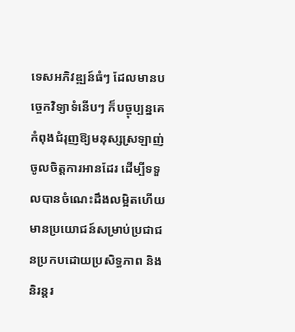ទេសអភិវឌ្ឍន៍ធំៗ ដែលមានបច្ចេកវិទ្យាទំនើបៗ ក៏បច្ចុប្បន្នគេកំពុងជំរុញឱ្យមនុស្សស្រឡាញ់ចូលចិត្តការអានដែរ ដើម្បីទទួលបានចំណេះដឹងលម្អិតហើយមានប្រយោជន៍សម្រាប់ប្រជាជនប្រកបដោយប្រសិទ្ធភាព និងនិរន្តរ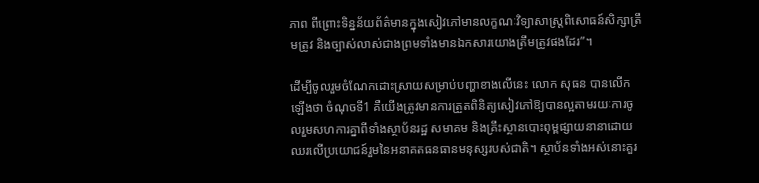ភាព ពីព្រោះទិន្នន័យព័ត៌មានក្នុងសៀវភៅមានលក្ខណៈវិទ្យាសាស្ត្រពិសោធន៍សិក្សាត្រឹមត្រូវ និងច្បាស់លាស់ជាងព្រមទាំងមានឯកសារយោងត្រឹមត្រូវផងដែរ”។

ដើម្បីចូលរួមចំណែកដោះស្រាយសម្រាប់បញ្ហាខាងលើនេះ លោក សុធន បានលើកឡើងថា ចំណុចទី1 គឺយើងត្រូវមានការត្រួតពិនិត្យសៀវភៅឱ្យបានល្អតាមរយៈការចូលរួមសហការគ្នាពីទាំងស្ថាប័នរដ្ឋ សមាគម និងគ្រឹះស្ថានបោះពុម្ពផ្សាយនានាដោយឈរលើប្រយោជន៍រួមនៃអនាគតធនធានមនុស្សរបស់ជាតិ។ ស្ថាប័នទាំងអស់នោះគួរ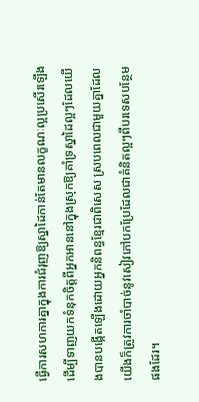ធ្វើការសហការគ្នាក្នុងការជំរុញឱ្យស្នាដៃកាន់តែមានលក្ខណៈល្អប្រសើរឡើងដើម្បីទាញយកទំនុកចិត្តពីអ្នកអាននៅក្នុងស្រុកឱ្យគាំទ្រស្នាដៃល្អៗដែលយើងបានបង្កើតឡើងដោយអ្នកនិពន្ធខ្មែរជាពិសេស ស្របពេលជាមួយគ្នាដែលយើងក៏ត្រូវការចាំបាច់នូវសៀវភៅបកប្រែដែលជាគំនិតល្អៗពីបរទេសបន្ថែមផងដែរ។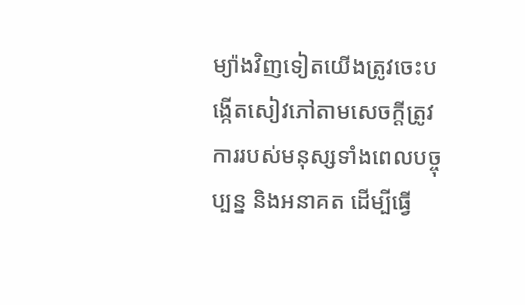ម្យ៉ាងវិញទៀតយើងត្រូវចេះបង្កើតសៀវភៅតាមសេចក្តីត្រូវការរបស់មនុស្សទាំងពេលបច្ចុប្បន្ន និងអនាគត ដើម្បីធ្វើ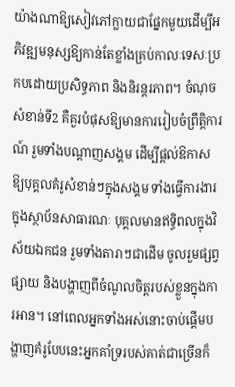យ៉ាងណាឱ្យសៀវភៅក្លាយជាផ្នែកមួយដើម្បីអភិវឌ្ឍមនុស្សឱ្យកាន់តែខ្លាំងគ្រប់កាលៈទេសៈប្រកបដោយប្រសិទ្ធភាព និងនិរន្តរភាព។ ចំណុចសំខាន់ទី2 គឺគួរបំផុសឱ្យមានការរៀបចំព្រឹត្តិការណ៍ រួមទាំងបណ្តាញសង្គម ដើម្បីផ្តល់ឱកាសឱ្យបុគ្គលគំរូសំខាន់ៗក្នុងសង្គម ទាំងធ្វើការងារក្នុងស្ថាប័នសាធារណៈ បុគ្គលមានឥទ្ធិពលក្នុងវិស័យឯកជន រួមទាំងតារាៗជាដើម ចូលរួមផ្សព្វផ្សាយ និងបង្ហាញពីចំណូលចិត្តរបស់ខ្លួនក្នុងការអាន។ នៅពេលអ្នកទាំងអស់នោះចាប់ផ្តើមបង្ហាញគំរូបែបនេះអ្នកគាំទ្ររបស់គាត់ជាច្រើនក៏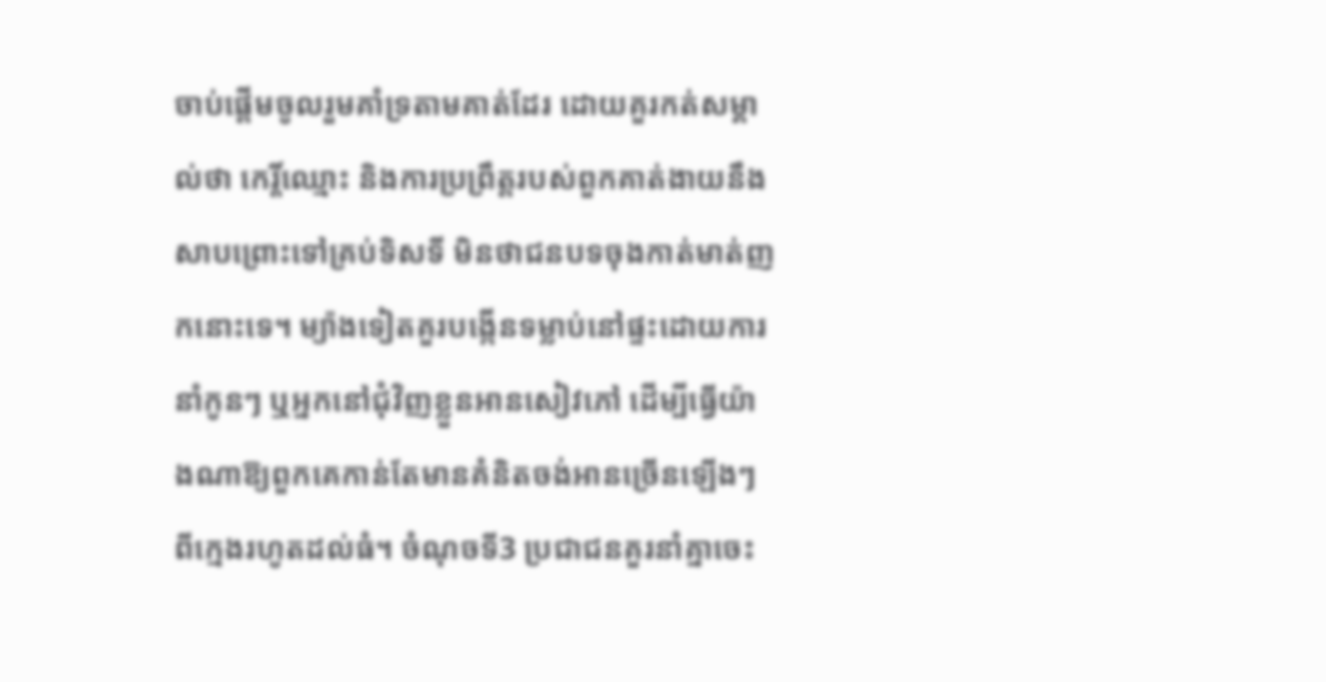ចាប់ផ្តើមចូលរួមគាំទ្រតាមគាត់ដែរ ដោយគួរកត់សម្គាល់ថា កេរ្តិ៍ឈ្មោះ និងការប្រព្រឹត្តរបស់ពួកគាត់ងាយនឹងសាបព្រោះទៅគ្រប់ទិសទី មិនថាជនបទចុងកាត់មាត់ញកនោះទេ។ ម្យ៉ាងទៀតគួរបង្កើនទម្លាប់នៅផ្ទះដោយការនាំកូនៗ ឬអ្នកនៅជុំវិញខ្លួនអានសៀវភៅ ដើម្បីធ្វើយ៉ាងណាឱ្យពួកគេកាន់តែមានគំនិតចង់អានច្រើនឡើងៗពីក្មេងរហូតដល់ធំ។ ចំណុចទី3 ប្រជាជនគួរនាំគ្នាចេះ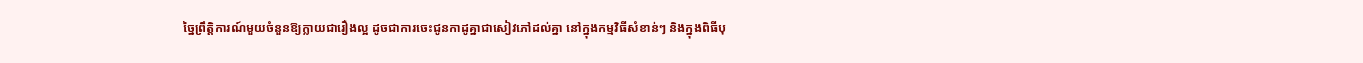ច្នៃព្រឹត្តិការណ៍មួយចំនួនឱ្យក្លាយជារឿងល្អ ដូចជាការចេះជូនកាដូគ្នាជាសៀវភៅដល់គ្នា នៅក្នុងកម្មវិធីសំខាន់ៗ និងក្នុងពិធីបុ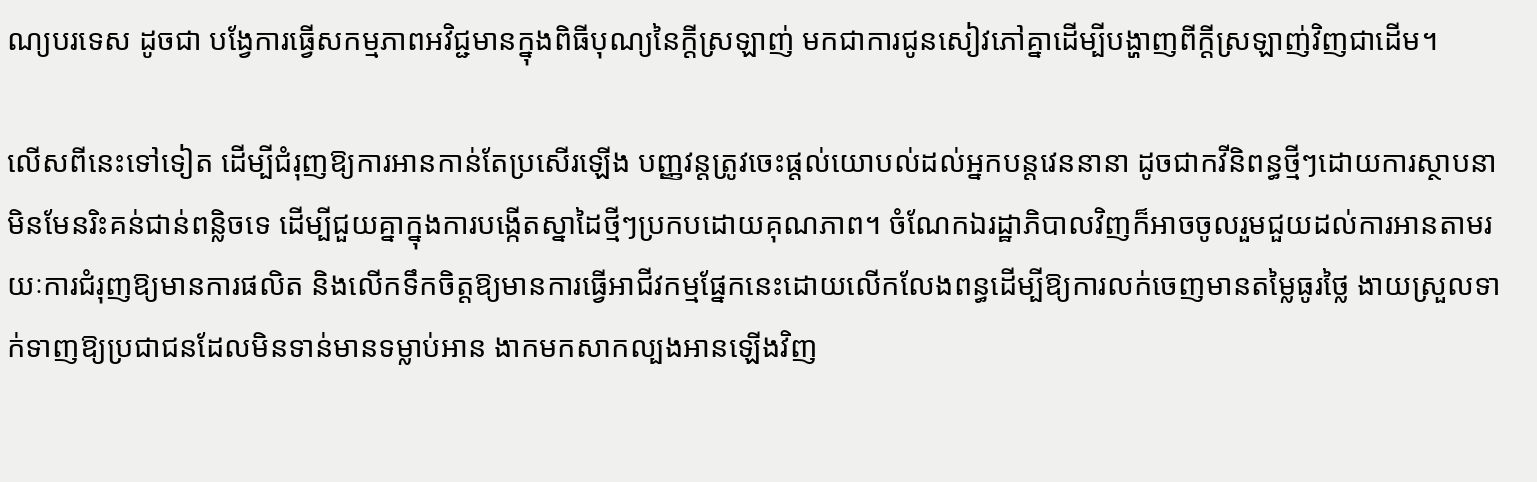ណ្យបរទេស ដូចជា បង្វែការធ្វើសកម្មភាពអវិជ្ជមានក្នុងពិធីបុណ្យនៃក្តីស្រឡាញ់ មកជាការជូនសៀវភៅគ្នាដើម្បីបង្ហាញពីក្តីស្រឡាញ់វិញជាដើម។

លើសពីនេះទៅទៀត ដើម្បីជំរុញឱ្យការអានកាន់តែប្រសើរឡើង បញ្ញវន្តត្រូវចេះផ្តល់យោបល់ដល់អ្នកបន្តវេននានា ដូចជាកវីនិពន្ធថ្មីៗដោយការស្ថាបនាមិនមែនរិះគន់ជាន់ពន្លិចទេ ដើម្បីជួយគ្នាក្នុងការបង្កើតស្នាដៃថ្មីៗប្រកបដោយគុណភាព។ ចំណែកឯរដ្ឋាភិបាលវិញក៏អាចចូលរួមជួយដល់ការអានតាមរយៈការជំរុញឱ្យមានការផលិត និងលើកទឹកចិត្តឱ្យមានការធ្វើអាជីវកម្មផ្នែកនេះដោយលើកលែងពន្ធដើម្បីឱ្យការលក់ចេញមានតម្លៃធូរថ្លៃ ងាយស្រួលទាក់ទាញឱ្យប្រជាជនដែលមិនទាន់មានទម្លាប់អាន ងាកមកសាកល្បងអានឡើងវិញ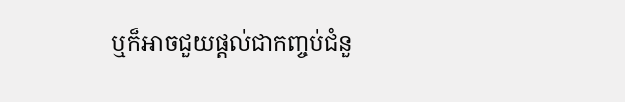ឬក៏អាចជួយផ្តល់ជាកញ្ចប់ជំនួ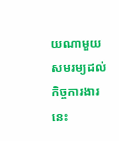យណាមួយសមរម្យដល់កិច្ចការងារនេះ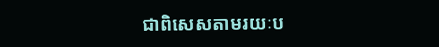ជាពិសេសតាមរយៈប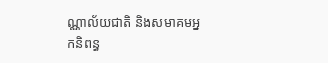ណ្ណាល័យជាតិ និងសមាគមអ្នកនិពន្ធ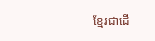ខ្មែរជាដើ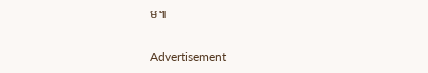ម៕

Advertisement